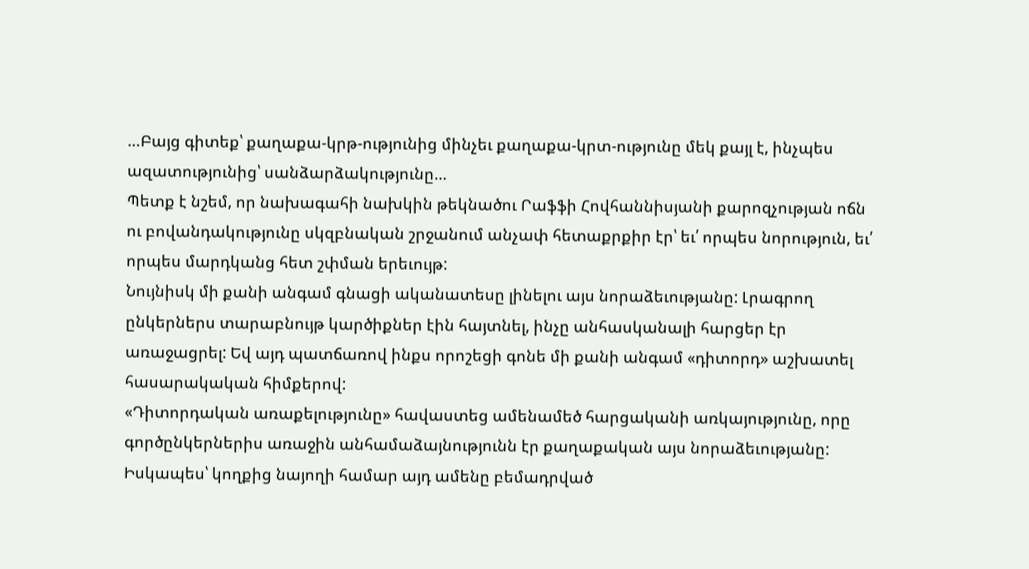…Բայց գիտեք՝ քաղաքա-կրթ-ությունից մինչեւ քաղաքա-կրտ-ությունը մեկ քայլ է, ինչպես ազատությունից՝ սանձարձակությունը…
Պետք է նշեմ, որ նախագահի նախկին թեկնածու Րաֆֆի Հովհաննիսյանի քարոզչության ոճն ու բովանդակությունը սկզբնական շրջանում անչափ հետաքրքիր էր՝ եւ՛ որպես նորություն, եւ՛ որպես մարդկանց հետ շփման երեւույթ:
Նույնիսկ մի քանի անգամ գնացի ականատեսը լինելու այս նորաձեւությանը: Լրագրող ընկերներս տարաբնույթ կարծիքներ էին հայտնել, ինչը անհասկանալի հարցեր էր առաջացրել: Եվ այդ պատճառով ինքս որոշեցի գոնե մի քանի անգամ «դիտորդ» աշխատել հասարակական հիմքերով:
«Դիտորդական առաքելությունը» հավաստեց ամենամեծ հարցականի առկայությունը, որը գործընկերներիս առաջին անհամաձայնությունն էր քաղաքական այս նորաձեւությանը: Իսկապես՝ կողքից նայողի համար այդ ամենը բեմադրված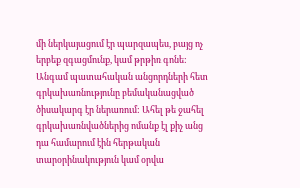մի ներկայացում էր պարզապես, բայց ոչ երբեք զգացմունք, կամ թրթիռ գոնե: Անգամ պատահական անցորդների հետ գրկախառնությունը բեմականացված ծիսակարգ էր ներառում: Ահել թե ջահել գրկախառնվածներից ոմանք էլ քիչ անց դա համարում էին հերթական տարօրինակություն կամ օրվա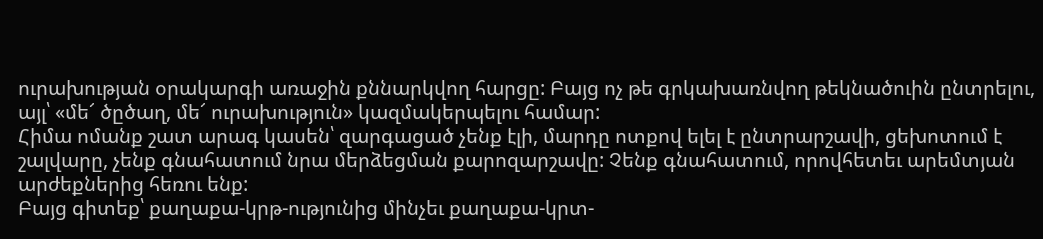ուրախության օրակարգի առաջին քննարկվող հարցը: Բայց ոչ թե գրկախառնվող թեկնածուին ընտրելու, այլ՝ «մե՜ ծըծաղ, մե՜ ուրախություն» կազմակերպելու համար:
Հիմա ոմանք շատ արագ կասեն՝ զարգացած չենք էլի, մարդը ոտքով ելել է ընտրարշավի, ցեխոտում է շալվարը, չենք գնահատում նրա մերձեցման քարոզարշավը: Չենք գնահատում, որովհետեւ արեմտյան արժեքներից հեռու ենք:
Բայց գիտեք՝ քաղաքա-կրթ-ությունից մինչեւ քաղաքա-կրտ-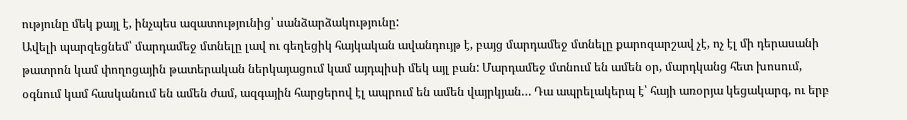ությունը մեկ քայլ է, ինչպես ազատությունից՝ սանձարձակությունը:
Ավելի պարզեցնեմ՝ մարդամեջ մտնելը լավ ու գեղեցիկ հայկական ավանդույթ է, բայց մարդամեջ մտնելը քարոզարշավ չէ, ոչ էլ մի դերասանի թատրոն կամ փողոցային թատերական ներկայացում կամ այդպիսի մեկ այլ բան: Մարդամեջ մտնում են ամեն օր, մարդկանց հետ խոսում, օգնում կամ հասկանում են ամեն ժամ, ազգային հարցերով էլ ապրում են ամեն վայրկյան… Դա ապրելակերպ է՝ հայի առօրյա կեցակարգ, ու երբ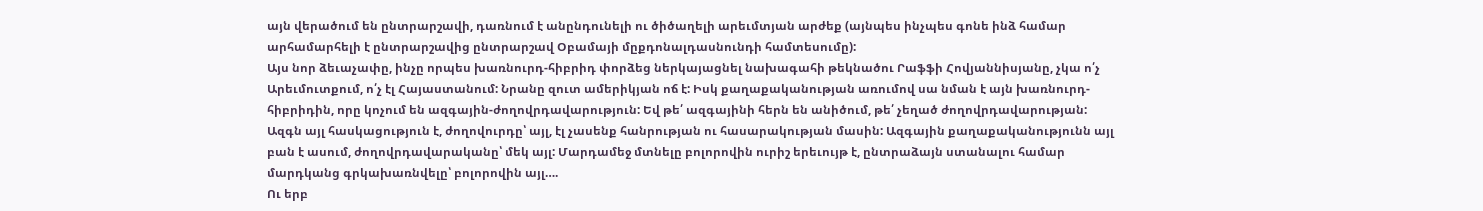այն վերածում են ընտրարշավի, դառնում է անընդունելի ու ծիծաղելի արեւմտյան արժեք (այնպես ինչպես գոնե ինձ համար արհամարհելի է ընտրարշավից ընտրարշավ Օբամայի մըքդոնալդասնունդի համտեսումը):
Այս նոր ձեւաչափը, ինչը որպես խառնուրդ-հիբրիդ փորձեց ներկայացնել նախագահի թեկնածու Րաֆֆի Հովյաննիսյանը, չկա ո՛չ Արեւմուտքում, ո՛չ էլ Հայաստանում: Նրանը զուտ ամերիկյան ոճ է: Իսկ քաղաքականության առումով սա նման է այն խառնուրդ-հիբրիդին, որը կոչում են ազգային-ժողովրդավարություն: Եվ թե՛ ազգայինի հերն են անիծում, թե՛ չեղած ժողովրդավարության:
Ազգն այլ հասկացություն է, ժողովուրդը՝ այլ, էլ չասենք հանրության ու հասարակության մասին: Ազգային քաղաքականությունն այլ բան է ասում, ժողովրդավարականը՝ մեկ այլ: Մարդամեջ մտնելը բոլորովին ուրիշ երեւույթ է, ընտրաձայն ստանալու համար մարդկանց գրկախառնվելը՝ բոլորովին այլ….
Ու երբ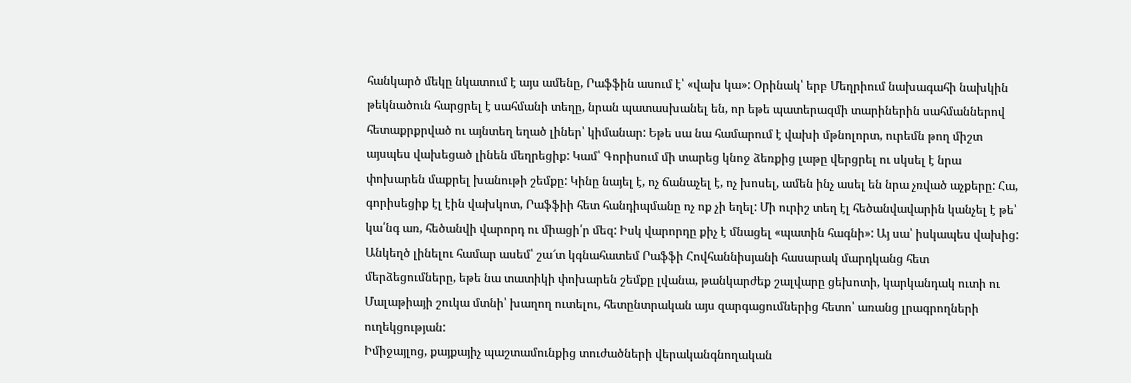հանկարծ մեկը նկատում է այս ամենը, Րաֆֆին ասում է՝ «վախ կա»: Օրինակ՝ երբ Մեղրիում նախագահի նախկին թեկնածուն հարցրել է սահմանի տեղը, նրան պատասխանել են, որ եթե պատերազմի տարիներին սահմաններով հետաքրքրված ու այնտեղ եղած լիներ՝ կիմանար: Եթե սա նա համարում է վախի մթնոլորտ, ուրեմն թող միշտ այսպես վախեցած լինեն մեղրեցիք: Կամ՝ Գորիսում մի տարեց կնոջ ձեռքից լաթը վերցրել ու սկսել է նրա փոխարեն մաքրել խանութի շեմքը: Կինը նայել է, ոչ ճանաչել է, ոչ խոսել, ամեն ինչ ասել են նրա չռված աչքերը: Հա, գորիսեցիք էլ էին վախկոտ, Րաֆֆիի հետ հանդիպմանը ոչ ոք չի եղել: Մի ուրիշ տեղ էլ հեծանվավարին կանչել է թե՝ կա՛նգ առ, հեծանվի վարորդ ու միացի՛ր մեզ: Իսկ վարորդը քիչ է մնացել «պատին հագնի»: Այ սա՝ իսկապես վախից:
Անկեղծ լինելու համար ասեմ՝ շա՜տ կգնահատեմ Րաֆֆի Հովհաննիսյանի հասարակ մարդկանց հետ մերձեցումները, եթե նա տատիկի փոխարեն շեմքը լվանա, թանկարժեք շալվարը ցեխոտի, կարկանդակ ուտի ու Մալաթիայի շուկա մտնի՝ խաղող ուտելու, հետընտրական այս զարգացումներից հետո՝ առանց լրագրողների ուղեկցության:
Իմիջայլոց, քայքայիչ պաշտամունքից տուժածների վերականգնողական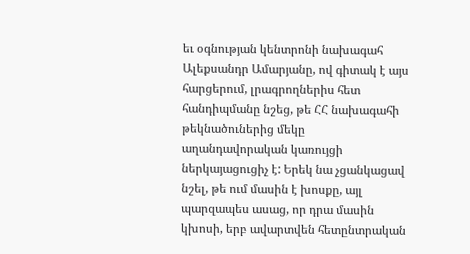եւ օգնության կենտրոնի նախագահ Ալեքսանդր Ամարյանը, ով գիտակ է այս հարցերում, լրագրողներիս հետ հանդիպմանը նշեց, թե ՀՀ նախագահի թեկնածուներից մեկը աղանդավորական կառույցի ներկայացուցիչ է: Երեկ նա չցանկացավ նշել, թե ում մասին է խոսքը, այլ պարզապես ասաց, որ դրա մասին կխոսի, երբ ավարտվեն հետընտրական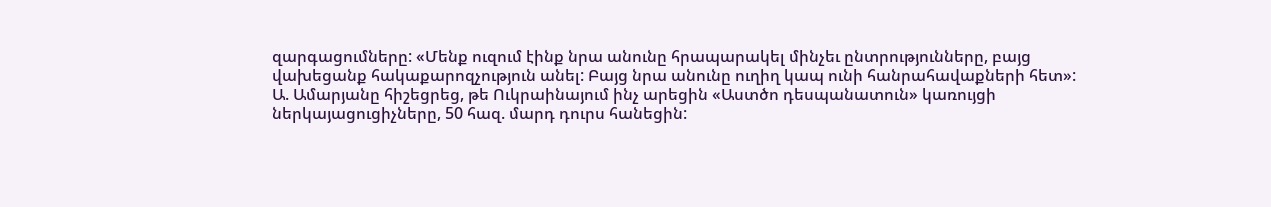զարգացումները: «Մենք ուզում էինք նրա անունը հրապարակել մինչեւ ընտրությունները, բայց վախեցանք հակաքարոզչություն անել: Բայց նրա անունը ուղիղ կապ ունի հանրահավաքների հետ»:
Ա. Ամարյանը հիշեցրեց, թե Ուկրաինայում ինչ արեցին «Աստծո դեսպանատուն» կառույցի ներկայացուցիչները, 50 հազ. մարդ դուրս հանեցին: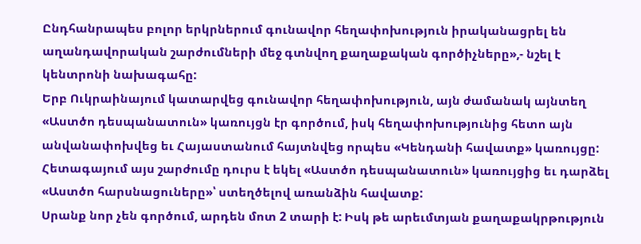Ընդհանրապես բոլոր երկրներում գունավոր հեղափոխություն իրականացրել են աղանդավորական շարժումների մեջ գտնվող քաղաքական գործիչները»,- նշել է կենտրոնի նախագահը:
Երբ Ուկրաինայում կատարվեց գունավոր հեղափոխություն, այն ժամանակ այնտեղ «Աստծո դեսպանատուն» կառույցն էր գործում, իսկ հեղափոխությունից հետո այն անվանափոխվեց եւ Հայաստանում հայտնվեց որպես «Կենդանի հավատք» կառույցը: Հետագայում այս շարժումը դուրս է եկել «Աստծո դեսպանատուն» կառույցից եւ դարձել «Աստծո հարսնացուները»՝ ստեղծելով առանձին հավատք:
Սրանք նոր չեն գործում, արդեն մոտ 2 տարի է: Իսկ թե արեւմտյան քաղաքակրթություն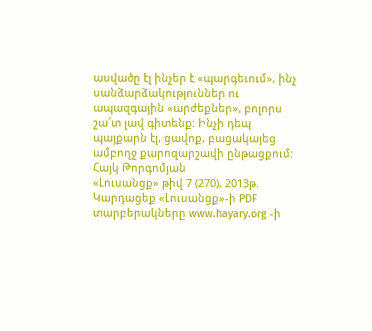ասվածը էլ ինչեր է «պարգեւում», ինչ սանձարձակություններ ու ապազգային «արժեքներ», բոլորս շա՜տ լավ գիտենք: Ինչի դեպ պայքարն էլ, ցավոք, բացակայեց ամբողջ քարոզարշավի ընթացքում:
Հայկ Թորգոմյան
«Լուսանցք» թիվ 7 (270), 2013թ.
Կարդացեք «Լուսանցք»-ի PDF տարբերակները www.hayary.org -ի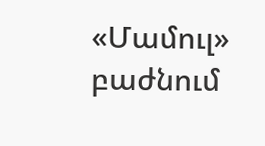«Մամուլ» բաժնում